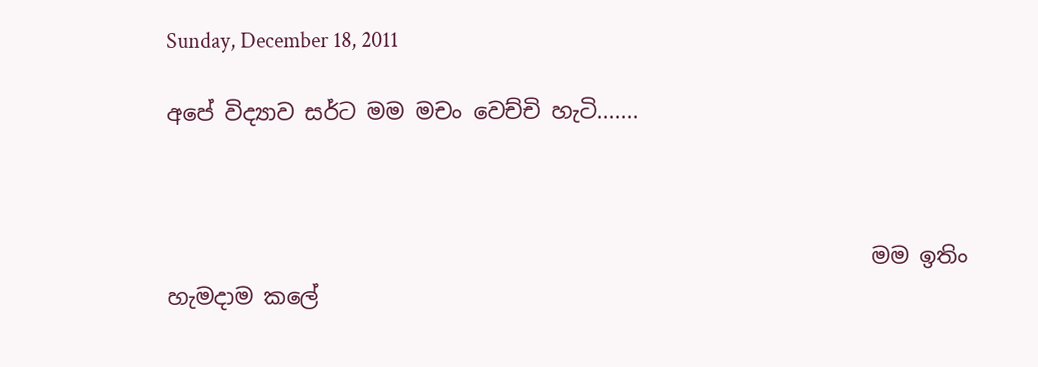Sunday, December 18, 2011

අපේ විද්‍යාව සර්ට මම මචං වෙච්චි හැටි.......



                                                                මම ඉතිං හැමදාම කලේ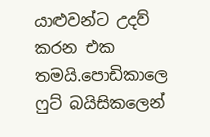යාළුවන්ට උදව් කරන එක තමයි.පොඩිකාලෙ ෆුට් බයිසිකලෙන්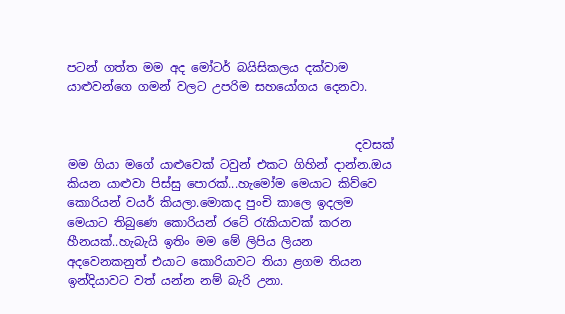පටන් ගත්ත මම අද මෝටර් බයිසිකලය දක්වාම යාළුවන්ගෙ ගමන් වලට උපරිම සහයෝගය දෙනවා.


                                                දවසක් මම ගියා මගේ යාළුවෙක් ටවුන් එකට ගිහින් දාන්න.ඔය කියන යාළුවා පිස්සු පොරක්...හැමෝම මෙයාට කිව්වෙ කොරියන් වයර් කියලා.මොකද පුංචි කාලෙ ඉදලම මෙයාට තිබුණෙ කොරියන් රටේ රැකියාවක් කරන හීනයක්..හැබැයි ඉතිං මම මේ ලිපිය ලියන අදවෙනකනුත් එයාට කොරියාවට තියා ළගම තියන ඉන්දියාවට වත් යන්න නම් බැරි උනා.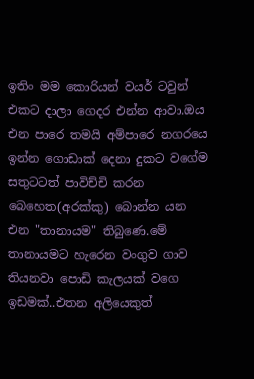ඉතිං මම කොරියන් වයර් ටවුන් එකට දාලා ගෙදර එන්න ආවා.ඔය එන පාරෙ තමයි අම්පාරෙ නගරයෙ ඉන්න ගොඩාක් දෙනා දුකට වගේම සතුටටත් පාවිච්චි කරන බෙහෙත(අරක්කු) බොන්න යන එන "තානායම" තිබුණෙ.මේ තානායමට හැරෙන වංගුව ගාව තියනවා පොඩි කැලයක් වගෙ ඉඩමක්..එතන අලියෙකුත්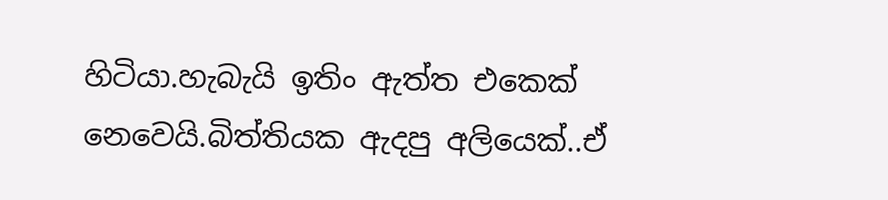හිටියා.හැබැයි ඉතිං ඇත්ත එකෙක් නෙවෙයි.බිත්තියක ඇදපු අලියෙක්..ඒ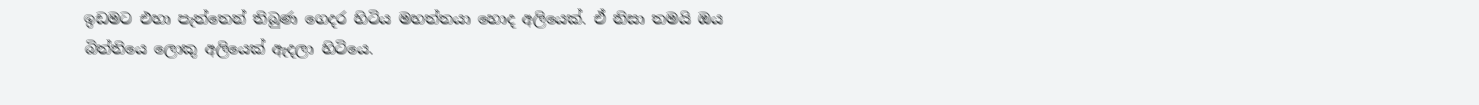ඉඩමට එහා පැත්තෙන් තිබුණ ගෙදර හිටිය මහත්තයා හොද අලියෙක්. ඒ නිසා තමයි ඔය බිත්තියෙ ලොකු අලියෙක් ඇදලා හිටියෙ.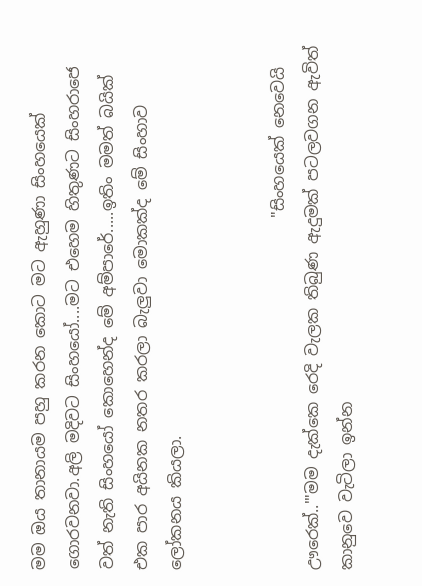මම ඔය තානායම පහු කරන කොට මට ඇහුණා සිංහයෙක් ගොරවනවා.අලි මදිවට සිංහයෝ....මට එහෙම හිතුණට සිංහරාජෙ වත් නැති සිංහයෝ කොහෙන්ද මේ අම්පාරේ.....ඉතිං මමත් බයික් එක පාර අයිනක නතර කරලා බැලුවා මොකක්ද මේ සිංහාව ලෝකනය කියලා.


                                            "සිංහයෙක් නෙවෙයි ඌරෙක්..'"මම දැක්කෙ රෙදි වැලක තිබුණ ඇදුමක් පටලවගන ඇවිත් කානුවෙ වැටිලා ඉන්න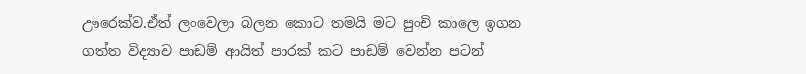ඌරෙක්ව.ඒත් ලංවෙලා බලන කොට තමයි මට පුංචි කාලෙ ඉගන ගත්ත විද්‍යාව පාඩම් ආයිත් පාරක් කට පාඩම් වෙන්න පටන්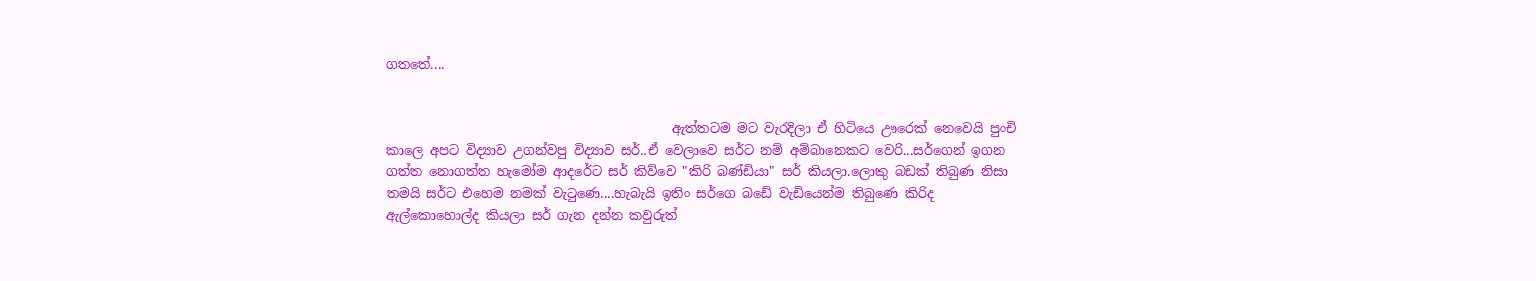ගතතේ....


                                            ඇත්තටම මට වැරදිලා ඒ හිටියෙ ඌරෙක් නෙවෙයි පුංචි කාලෙ අපට විද්‍යාව උගන්වපු විද්‍යාව සර්..ඒ වෙලාවෙ සර්ට නම් අම්බානෙකට වෙරි...සර්ගෙන් ඉගන ගත්ත නොගත්ත හැමෝම ආදරේට සර් කිව්වෙ "කිරි බණ්ඩියා" සර් කියලා.ලොකු බඩක් තිබුණ නිසා තමයි සර්ට එහෙම නමක් වැටුණෙ....හැබැයි ඉතිං සර්ගෙ බඩේ වැඩියෙන්ම තිබුණෙ කිරිද ඇල්කොහොල්ද කියලා සර් ගැන දන්න කවුරුත්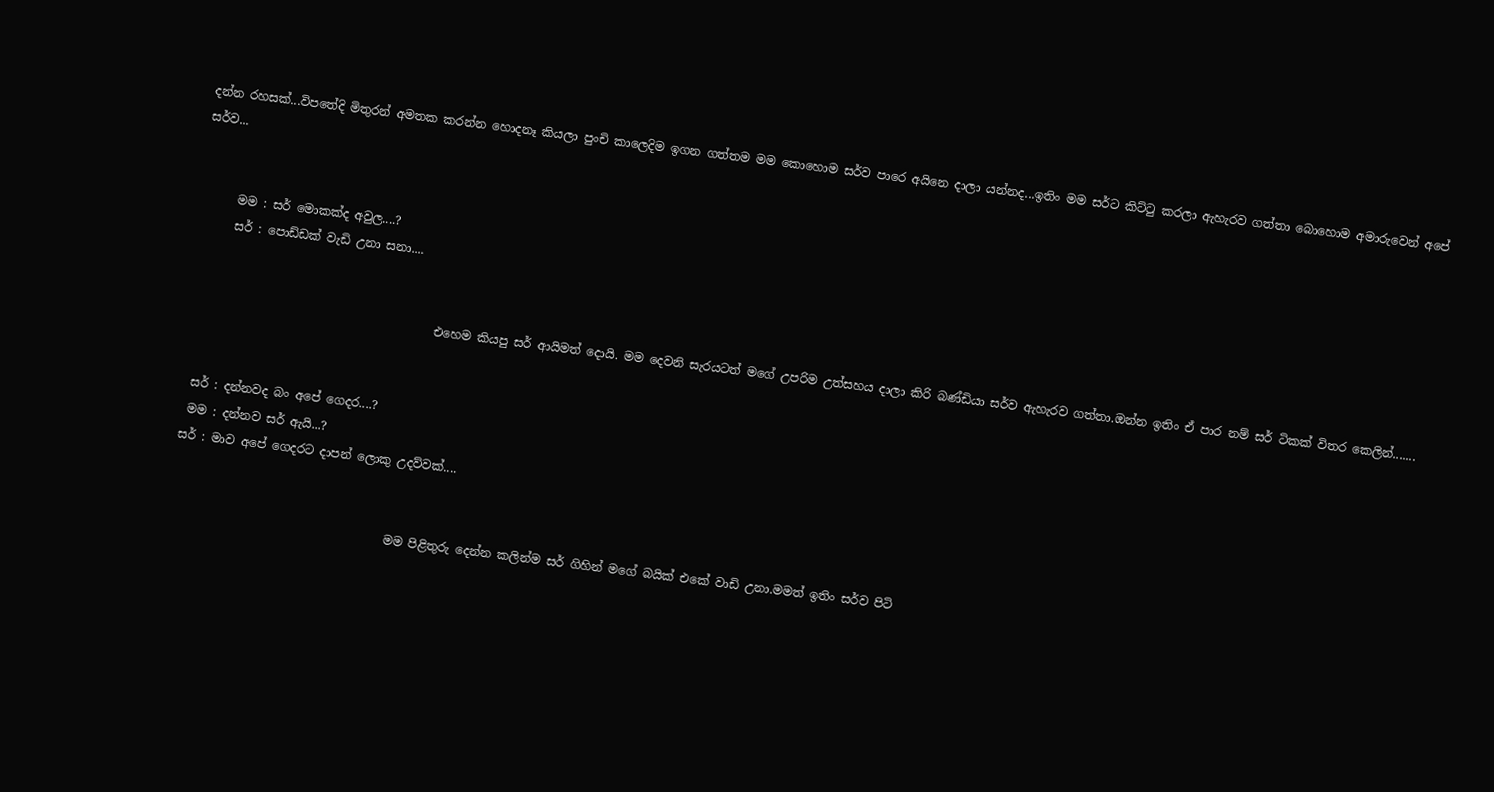දන්න රහසක්...විපතේදි මිතුරන් අමතක කරන්න හොදනෑ කියලා පුංචි කාලෙදිම ඉගන ගත්තම මම කොහොම සර්ව පාරෙ අයිනෙ දාලා යන්නද...ඉතිං මම සර්ට කිට්ටු කරලා ඇහැරව ගත්තා බොහොම අමාරුවෙන් අපේ සර්ව...


      මම : සර් මොකක්ද අවුල....?
      සර් : පොඩ්ඩක් වැඩි උනා සනා....


                                         එහෙම කියපු සර් ආයිමත් දොයි. මම දෙවනි සැරයටත් මගේ උපරිම උත්සහය දාලා කිරි බණ්ඩියා සර්ව ඇහැරව ගත්තා.ඔන්න ඉතිං ඒ පාර නම් සර් ටිකක් විතර කෙලින්.......


  සර් : දන්නවද බං අපේ ගෙදර....?
  මම : දන්නව සර් ඇයි...?
 සර් : මාව අපේ ගෙදරට දාපන් ලොකු උදව්වක්....


                                     මම පිළිතුරු දෙන්න කලින්ම සර් ගිහින් මගේ බයික් එකේ වාඩි උනා.මමත් ඉතිං සර්ව පිටි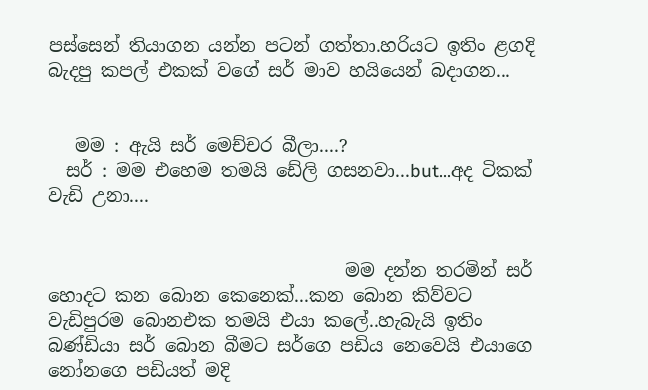පස්සෙන් තියාගන යන්න පටන් ගත්තා.හරියට ඉතිං ළගදි බැදපු කපල් එකක් වගේ සර් මාව හයියෙන් බදාගන...


   මම : ඇයි සර් මෙච්චර බීලා....?
  සර් : මම එහෙම තමයි ඩේලි ගසනවා...but...අද ටිකක් වැඩි උනා....


                                 මම දන්න තරමින් සර් හොදට කන බොන කෙනෙක්...කන බොන කිව්වට වැඩිපුරම බොනඑක තමයි එයා කලේ..හැබැයි ඉතිං බණ්ඩියා සර් බොන බීමට සර්ගෙ පඩිය නෙවෙයි එයාගෙ නෝනගෙ පඩියත් මදි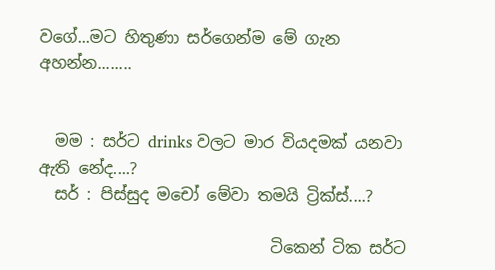වගේ...මට හිතුණා සර්ගෙන්ම මේ ගැන අහන්න........


  මම : සර්ට drinks වලට මාර වියදමක් යනවා ඇති නේද....?
  සර් : පිස්සුද මචෝ මේවා තමයි ට්‍රික්ස්....?

                             ටිකෙන් ටික සර්ට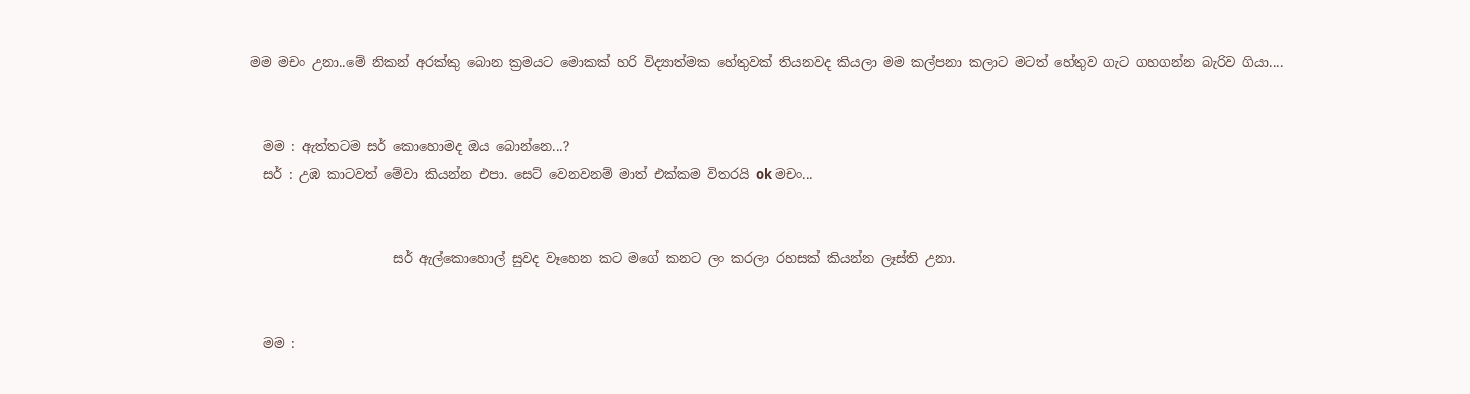මම මචං උනා..මේ නිකන් අරක්කු බොන ක්‍රමයට මොකක් හරි විද්‍යාත්මක හේතුවක් තියනවද කියලා මම කල්පනා කලාට මටත් හේතුව ගැට ගහගන්න බැරිව ගියා....


  මම : ඇත්තටම සර් කොහොමද ඔය බොන්නෙ...?
  සර් : උඹ කාටවත් මේවා කියන්න එපා. සෙට් වෙනවනම් මාත් එක්කම විතරයි ok මචං...


                      සර් ඇල්කොහොල් සුවද වෑහෙන කට මගේ කනට ලං කරලා රහසක් කියන්න ලෑස්ති උනා.


  මම :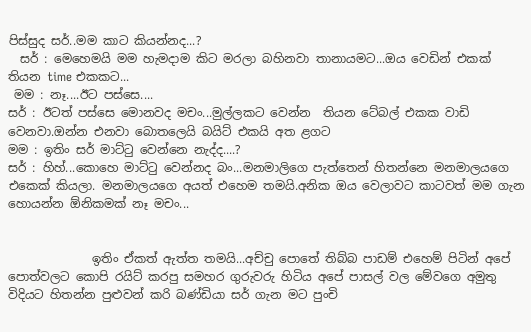පිස්සුද සර්..මම කාට කියන්නද...?
  සර් : මෙහෙමයි මම හැමදාම කිට මරලා බහිනවා තානායමට...ඔය වෙඩින් එකක් තියන time එකකට...
 මම : නෑ....ඊට පස්සෙ....
සර් : ඊටත් පස්සෙ මොනවද මචං...මුල්ලකට වෙන්න  තියන ටේබල් එකක වාඩි වෙනවා.ඔන්න එනවා බොතලෙයි බයිට් එකයි අත ළගට
මම : ඉතිං සර් මාට්ටු වෙන්නෙ නැද්ද....?
සර් : හිහ්...කොහෙ මාට්ටු වෙන්නද බං...මනමාලිගෙ පැත්තෙන් හිතන්නෙ මනමාලයගෙ එකෙක් කියලා. මනමාලයගෙ අයත් එහෙම තමයි.අනික ඔය වෙලාවට කාටවත් මම ගැන හොයන්න ඕනිකමක් නෑ මචං...


              ඉතිං ඒකත් ඇත්ත තමයි...අච්චු පොතේ තිබ්බ පාඩම් එහෙම් පිටින් අපේ පොත්වලට කොපි රයිට් කරපු සමහර ගුරුවරු හිටිය අපේ පාසල් වල මේවගෙ අමුතු විදියට හිතන්න පුළුවන් කරි බණ්ඩියා සර් ගැන මට පුංචි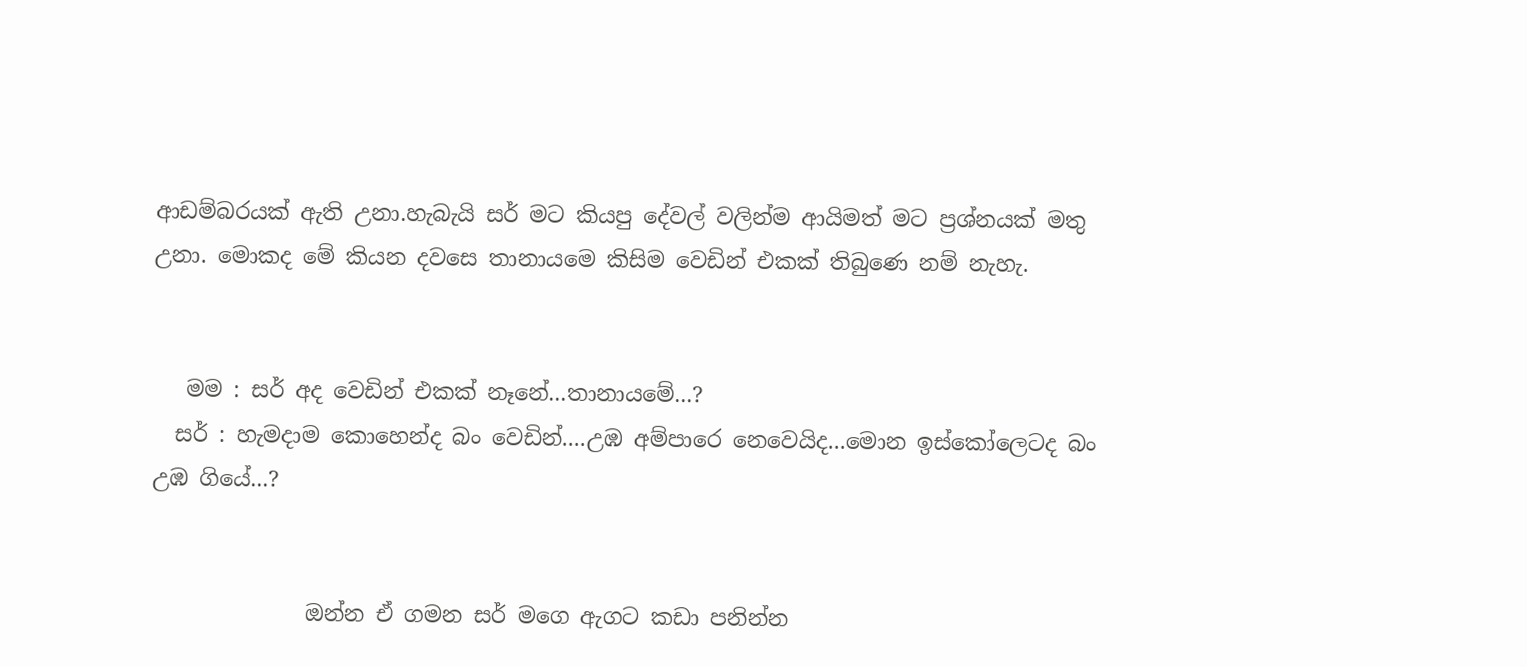ආඩම්බරයක් ඇති උනා.හැබැයි සර් මට කියපු දේවල් වලින්ම ආයිමත් මට ප්‍රශ්නයක් මතු උනා. මොකද මේ කියන දවසෙ තානායමෙ කිසිම වෙඩින් එකක් තිබුණෙ නම් නැහැ.


   මම : සර් අද වෙඩින් එකක් නෑනේ...තානායමේ...?
  සර් : හැමදාම කොහෙන්ද බං වෙඩින්....උඹ අම්පාරෙ නෙවෙයිද...මොන ඉස්කෝලෙටද බං උඹ ගියේ...?


              ඔන්න ඒ ගමන සර් මගෙ ඇගට කඩා පනින්න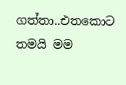ගත්තා..එතකොට තමයි මම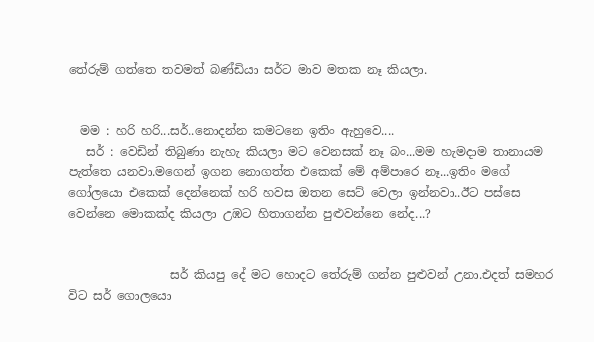තේරුම් ගත්තෙ තවමත් බණ්ඩියා සර්ට මාව මතක නෑ කියලා.


  මම : හරි හරි...සර්..නොදන්න කමටනෙ ඉතිං ඇහුවෙ....
   සර් : වෙඩින් තිබුණා නැහැ කියලා මට වෙනසක් නෑ බං...මම හැමදාම තානායම පැත්තෙ යනවා.මගෙන් ඉගන නොගත්ත එකෙක් මේ අම්පාරෙ නෑ...ඉතිං මගේ ගෝලයො එකෙක් දෙන්නෙක් හරි හවස ඔතන සෙට් වෙලා ඉන්නවා..ඊට පස්සෙ වෙන්නෙ මොකක්ද කියලා උඹට හිතාගන්න පුළුවන්නෙ නේද...?


                 සර් කියපු දේ මට හොදට තේරුම් ගන්න පුළුවන් උනා.එදත් සමහර විට සර් ගොලයො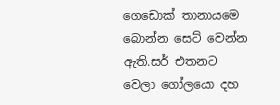ගෙඩොක් තානායමෙ බොන්න සෙට් වෙන්න ඇති.සර් එතනට වෙලා ගෝලයො දහ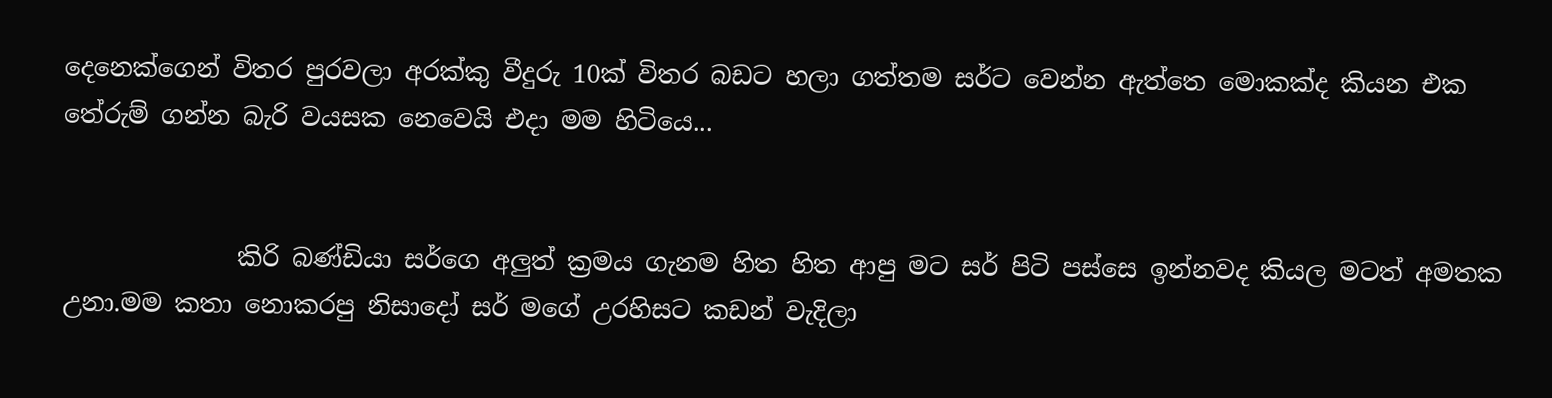දෙනෙක්ගෙන් විතර පුරවලා අරක්කු වීදුරු 10ක් විතර බඩට හලා ගත්තම සර්ට වෙන්න ඇත්තෙ මොකක්ද කියන එක තේරුම් ගන්න බැරි වයසක නෙවෙයි එදා මම හිටියෙ...


              කිරි බණ්ඩියා සර්ගෙ අලුත් ක්‍රමය ගැනම හිත හිත ආපු මට සර් පිටි පස්සෙ ඉන්නවද කියල මටත් අමතක උනා.මම කතා නොකරපු නිසාදෝ සර් මගේ උරහිසට කඩන් වැදිලා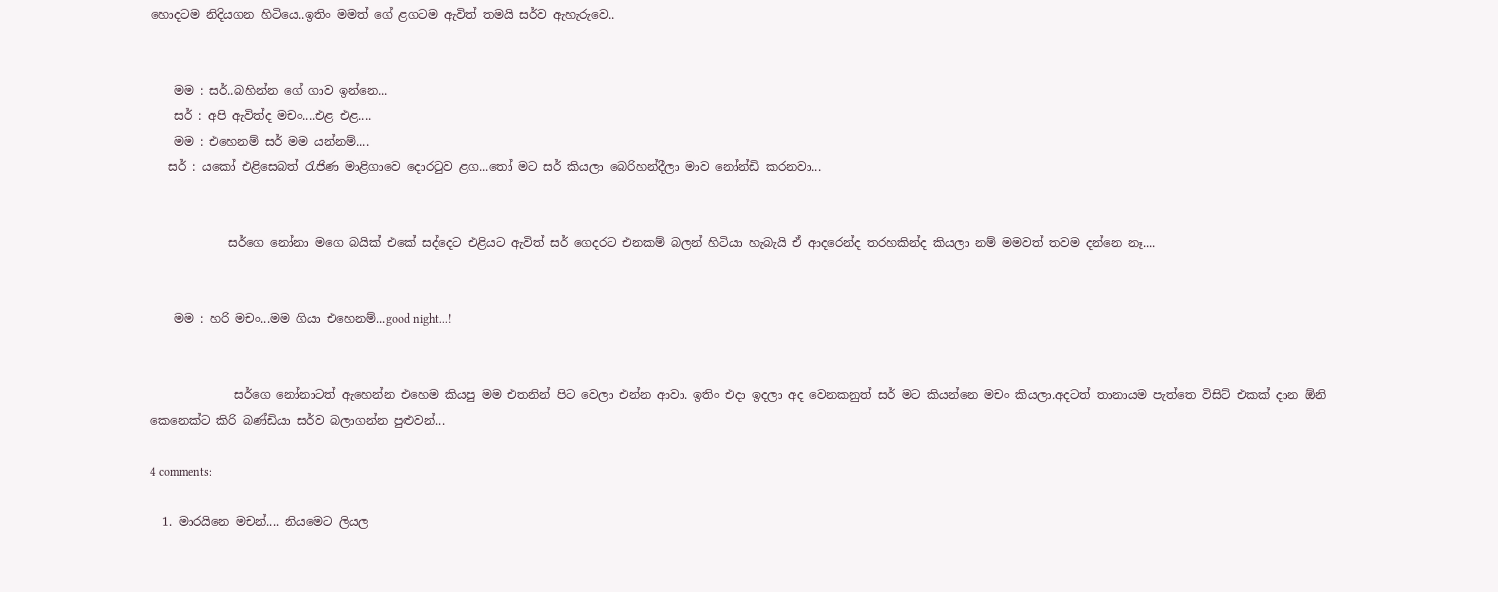හොදටම නිදියගන හිටියෙ..ඉතිං මමත් ගේ ළගටම ඇවිත් තමයි සර්ව ඇහැරුවෙ..


    මම : සර්..බහින්න ගේ ගාව ඉන්නෙ...
    සර් : අපි ඇවිත්ද මචං....එළ එළ....
    මම : එහෙනම් සර් මම යන්නම්....
   සර් : යකෝ එළිසෙබත් රැජිණ මාළිගාවෙ දොරටුව ළග...තෝ මට සර් කියලා බෙරිහන්දීලා මාව නෝන්ඩි කරනවා...


             සර්ගෙ නෝනා මගෙ බයික් එකේ සද්දෙට එළියට ඇවිත් සර් ගෙදරට එනකම් බලන් හිටියා හැබැයි ඒ ආදරෙන්ද තරහකින්ද කියලා නම් මමවත් තවම දන්නෙ නෑ....


    මම : හරි මචං...මම ගියා එහෙනම්...good night...!


              සර්ගෙ නෝනාටත් ඇහෙන්න එහෙම කියපු මම එතනින් පිට වෙලා එන්න ආවා. ඉතිං එදා ඉදලා අද වෙනකනුත් සර් මට කියන්නෙ මචං කියලා.අදටත් තානායම පැත්තෙ විසිට් එකක් දාන ඕනි කෙනෙක්ට කිරි බණ්ඩියා සර්ව බලාගන්න පුළුවන්...

4 comments:

  1. මාරයිනෙ මචන්.... නියමෙට ලියල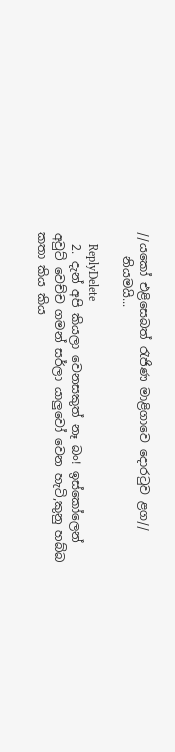//යකෝ එළිසෙබත් රැජිණ මාළිගාවෙ දොරටුව ළග//
    නියමයි...

    ReplyDelete
  2. දැන් අපි කියලා වෙනසකුත් නෑ බං! ඉස්කෝලෙන් අවුට් වෙච්ච ගමන් සර්ලා යාලුවෝ වෙන හැටි,කුනු හබ්බ කතා කිය කිය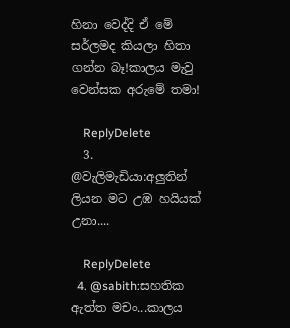හිනා වෙද්දි ඒ මේ සර්ලමද කියලා හිතා ගන්න බෑ!කාලය මැවු වෙන්සක අරුමේ තමා!

    ReplyDelete
  3. @වැලිමැඩියා:අලුතින් ලියන මට උඹ හයියක් උනා....

    ReplyDelete
  4. @sabith:සහතික ඇත්ත මචං...කාලය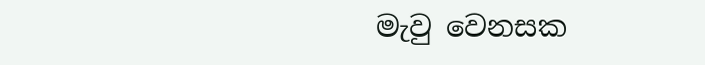මැවු වෙනසක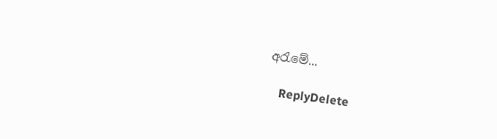අරැමේ...

    ReplyDelete